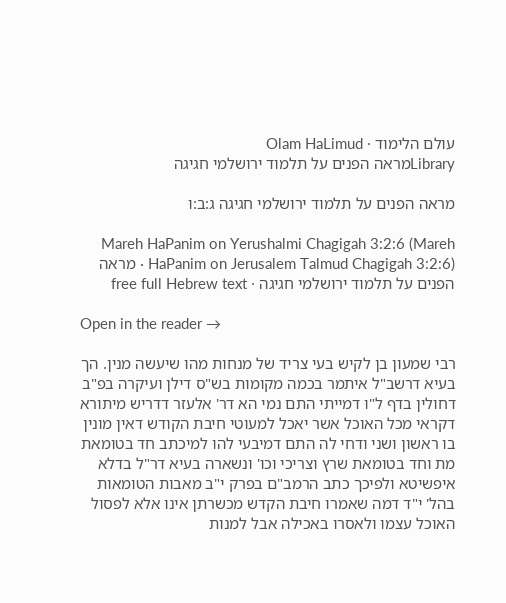עולם הלימוד · Olam HaLimud
Libraryמראה הפנים על תלמוד ירושלמי חגיגה

מראה הפנים על תלמוד ירושלמי חגיגה ג:ב:ו

Mareh HaPanim on Yerushalmi Chagigah 3:2:6 (Mareh HaPanim on Jerusalem Talmud Chagigah 3:2:6) · מראה הפנים על תלמוד ירושלמי חגיגה · free full Hebrew text

Open in the reader →

רבי שמעון בן לקיש בעי צריד של מנחות מהו שיעשה מנין. הך בעיא דרשב"ל איתמר בכמה מקומות בש"ס דילן ועיקרה בפ"ב דחולין בדף ל"ו דמייתי התם נמי הא דר' אלעזר דדריש מיתורא דקראי מכל האוכל אשר יאכל למעוטי חיבת הקודש דאין מונין בו ראשון ושני ודחי לה התם דמיבעי להו למיכתב חד בטומאת מת וחד בטומאת שרץ וצריכי וכו' ונשארה בעיא דר"ל בדלא איפשיטא ולפיכך כתב הרמב"ם בפרק י"ב מאבות הטומאות בהל' י"ד דמה שאמרו חיבת הקדש מכשרתן אינו אלא לפסול האוכל עצמו ולאסרו באכילה אבל למנות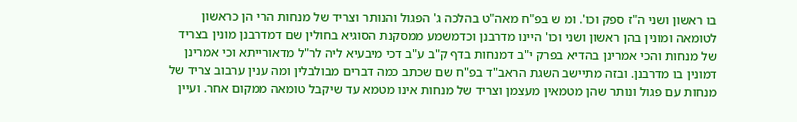בו ראשון ושני ה"ז ספק וכו'. ומ ש בפ"ח מאה"ט בהלכה ג' הפגול והנותר וצריד של מנחות הרי הן כראשון לטומאה ומונין בהן ראשון ושני וכו' היינו מדרבנן וכדמשמע ממסקנת הסוגיא בחולין שם דמדרבנן מונין בצריד של מנחות והכי אמרינן בהדיא בפרק י"ב דמנחות בדף ק"ב ע"ב דכי מיבעיא ליה לר"ל מדאורייתא וכי אמרינן דמונין בו מדרבנן. ובזה מתיישב השגת הראב"ד בפ"ח שם שכתב כמה דברים מבולבלין ומה ענין ערבוב צריד של מנחות עם פגול ונותר שהן מטמאין מעצמן וצריד של מנחות אינו מטמא עד שיקבל טומאה ממקום אחר. ועיין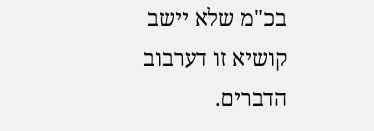בכ"מ שלא יישב קושיא זו דערבוב הדברים.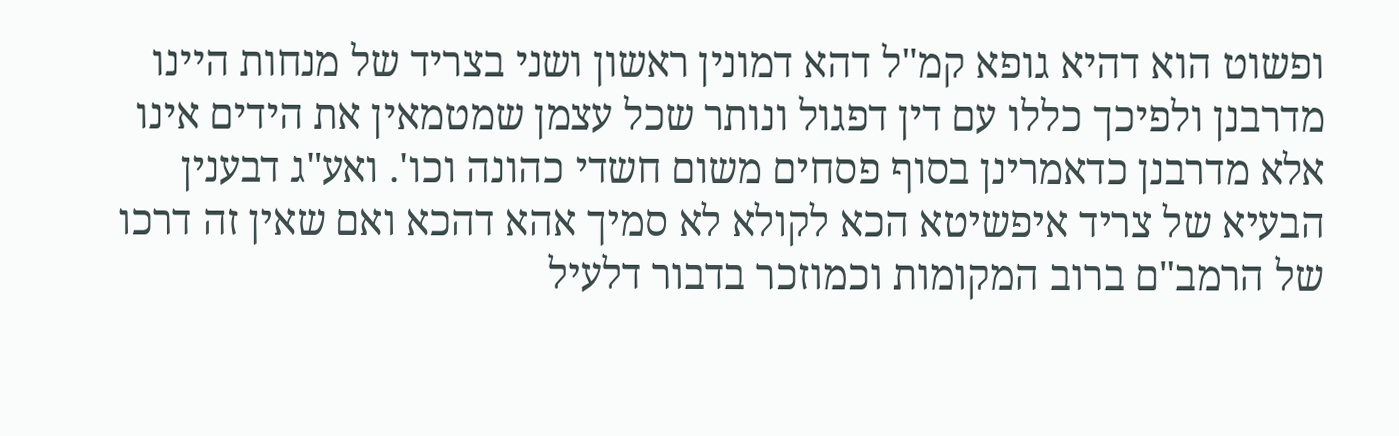ופשוט הוא דהיא גופא קמ"ל דהא דמונין ראשון ושני בצריד של מנחות היינו מדרבנן ולפיכך כללו עם דין דפגול ונותר שכל עצמן שמטמאין את הידים אינו אלא מדרבנן כדאמרינן בסוף פסחים משום חשדי כהונה וכו'. ואע"ג דבענין הבעיא של צריד איפשיטא הכא לקולא לא סמיך אהא דהכא ואם שאין זה דרכו של הרמב"ם ברוב המקומות וכמוזכר בדבור דלעיל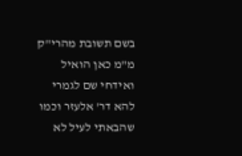בשם תשובת מהרי"ק מ"מ כאן הואיל ואידחי שם לגמרי להא דר' אלעזר וכמו שהבאתי לעיל לא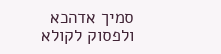סמיך אדהכא ולפסוק לקולא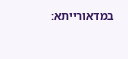במדאורייתא: